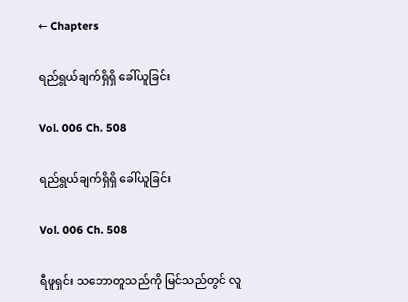← Chapters

ရည်ရွယ်ချက်ရှိရှိ ခေါ်ယူခြင်း

Vol. 006 Ch. 508

ရည်ရွယ်ချက်ရှိရှိ ခေါ်ယူခြင်း

Vol. 006 Ch. 508

ရီဖူရှင်း သဘောတူသည်ကို မြင်သည်တွင် လူ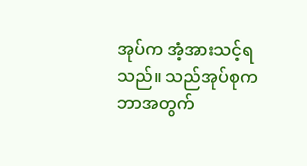အုပ်က အံ့အားသင့်ရသည်။ သည်အုပ်စုက ဘာအတွက်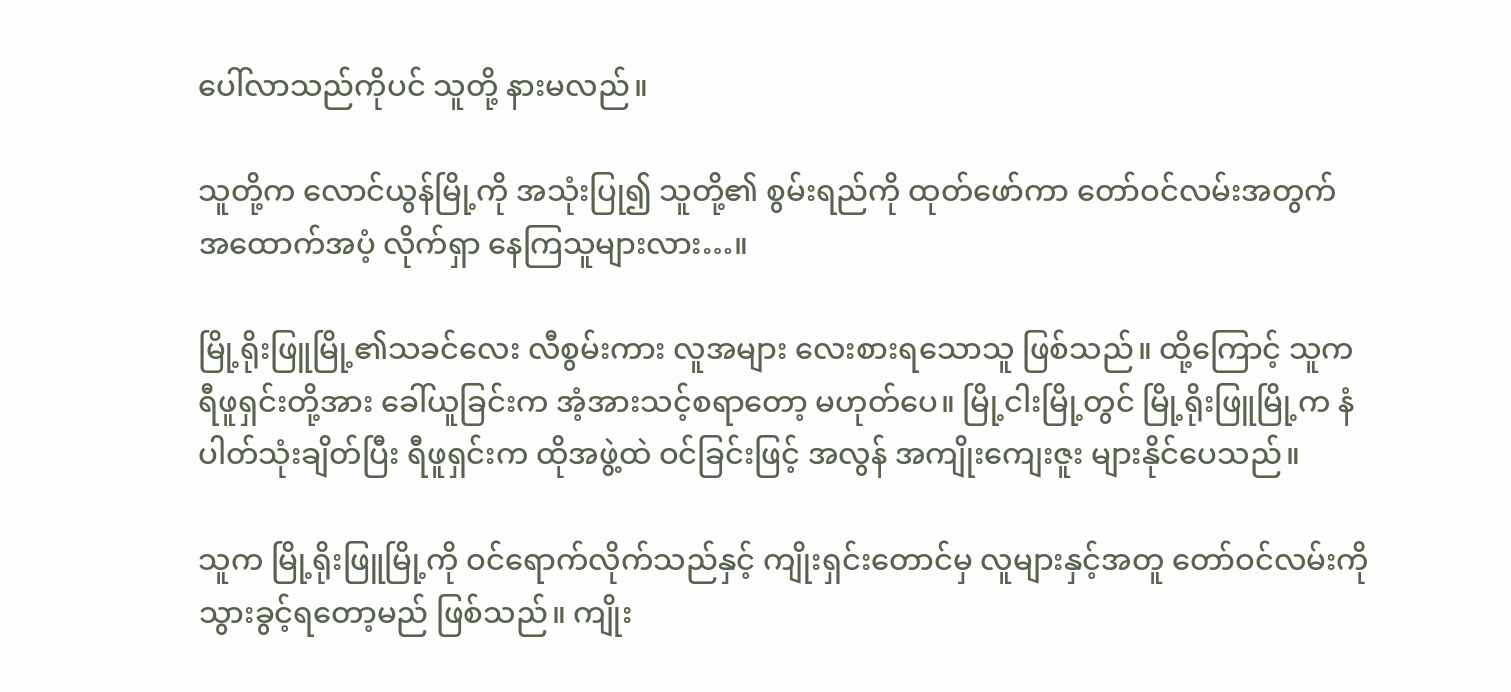ပေါ်လာသည်ကိုပင် သူတို့ နားမလည်။

သူတို့က လောင်ယွန်မြို့ကို အသုံးပြု၍ သူတို့၏ စွမ်းရည်ကို ထုတ်ဖော်ကာ တော်ဝင်လမ်းအတွက် အထောက်အပံ့ လိုက်ရှာ နေကြသူများလား…။

မြို့ရိုးဖြူမြို့၏သခင်လေး လီစွမ်းကား လူအများ လေးစားရသောသူ ဖြစ်သည်။ ထို့ကြောင့် သူက ရီဖူရှင်းတို့အား ခေါ်ယူခြင်းက အံ့အားသင့်စရာတော့ မဟုတ်ပေ။ မြို့ငါးမြို့တွင် မြို့ရိုးဖြူမြို့က နံပါတ်သုံးချိတ်ပြီး ရီဖူရှင်းက ထိုအဖွဲ့ထဲ ဝင်ခြင်းဖြင့် အလွန် အကျိုးကျေးဇူး များနိုင်ပေသည်။

သူက မြို့ရိုးဖြူမြို့ကို ဝင်ရောက်လိုက်သည်နှင့် ကျိုးရှင်းတောင်မှ လူများနှင့်အတူ တော်ဝင်လမ်းကို သွားခွင့်ရတော့မည် ဖြစ်သည်။ ကျိုး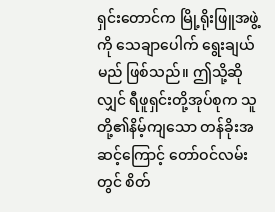ရှင်းတောင်က မြို့ရိုးဖြူအဖွဲ့ကို သေချာပေါက် ရွေးချယ်မည် ဖြစ်သည်။ ဤသို့ဆိုလျှင် ရီဖူရှင်းတို့အုပ်စုက သူတို့၏နိမ့်ကျသော တန်ခိုးအဆင့်ကြောင့် တော်ဝင်လမ်းတွင် စိတ်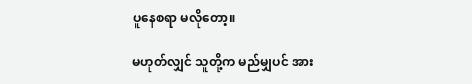ပူနေစရာ မလိုတော့။

မဟုတ်လျှင် သူတို့က မည်မျှပင် အား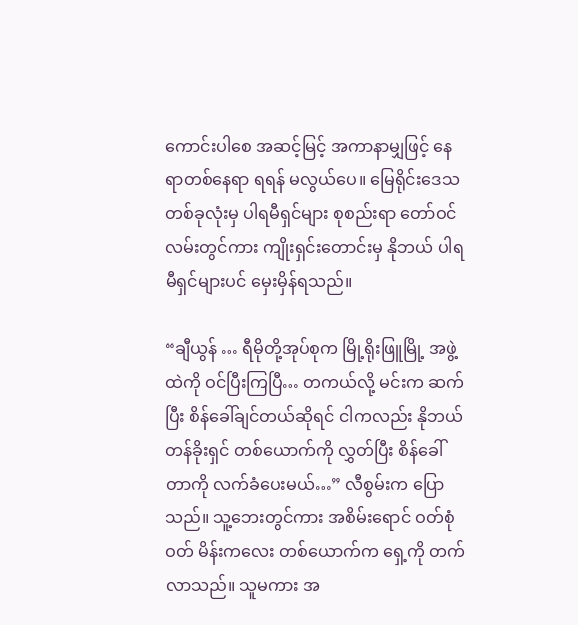ကောင်းပါစေ အဆင့်မြင့် အကာနာမျှဖြင့် နေရာတစ်နေရာ ရရန် မလွယ်ပေ။ မြေရိုင်းဒေသ တစ်ခုလုံးမှ ပါရမီရှင်များ စုစည်းရာ တော်ဝင်လမ်းတွင်ကား ကျိုးရှင်းတောင်းမှ နိုဘယ် ပါရမီရှင်များပင် မှေးမှိန်ရသည်။

“ချီယွန် … ရီမိုတို့အုပ်စုက မြို့ရိုးဖြူမြို့ အဖွဲ့ထဲကို ဝင်ပြီးကြပြီ… တကယ်လို့ မင်းက ဆက်ပြီး စိန်ခေါ်ချင်တယ်ဆိုရင် ငါကလည်း နိုဘယ်တန်ခိုးရှင် တစ်ယောက်ကို လွှတ်ပြီး စိန်ခေါ်တာကို လက်ခံပေးမယ်…” လီစွမ်းက ပြောသည်။ သူ့ဘေးတွင်ကား အစိမ်းရောင် ဝတ်စုံဝတ် မိန်းကလေး တစ်ယောက်က ရှေ့ကို တက်လာသည်။ သူမကား အ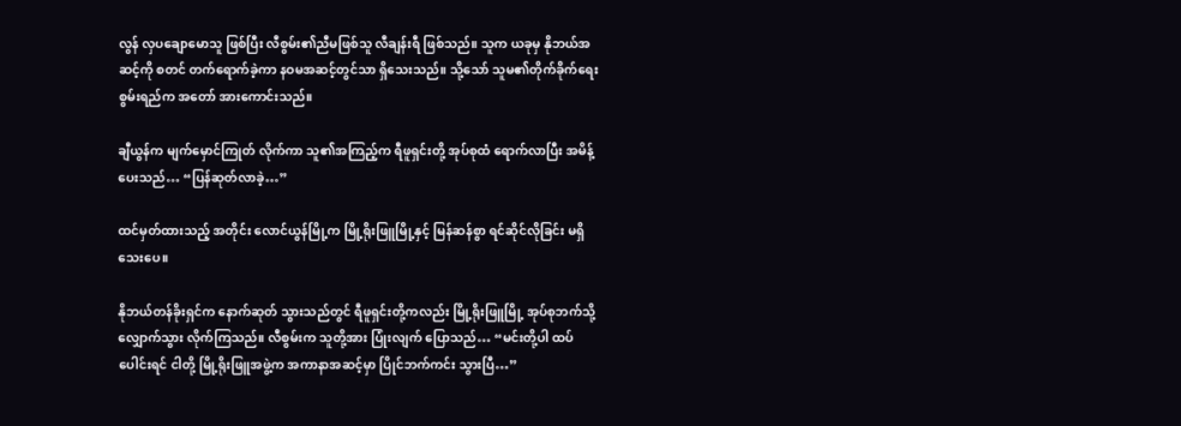လွန် လှပချောမောသူ ဖြစ်ပြီး လီစွမ်း၏ညီမဖြစ်သူ လီချန်းရီ ဖြစ်သည်။ သူက ယခုမှ နိုဘယ်အဆင့်ကို စတင် တက်ရောက်ခဲ့ကာ နဝမအဆင့်တွင်သာ ရှိသေးသည်။ သို့သော် သူမ၏တိုက်ခိုက်ရေး စွမ်းရည်က အတော် အားကောင်းသည်။

ချီယွန်က မျက်မှောင်ကြုတ် လိုက်ကာ သူ၏အကြည့်က ရီဖူရှင်းတို့ အုပ်စုထံ ရောက်လာပြီး အမိန့်ပေးသည်… “ပြန်ဆုတ်လာခဲ့…”

ထင်မှတ်ထားသည့် အတိုင်း လောင်ယွန်မြို့က မြို့ရိုးဖြူမြို့နှင့် မြန်ဆန်စွာ ရင်ဆိုင်လိုခြင်း မရှိသေးပေ။

နိုဘယ်တန်ခိုးရှင်က နောက်ဆုတ် သွားသည်တွင် ရီဖူရှင်းတို့ကလည်း မြို့ရိုးဖြူမြို့ အုပ်စုဘက်သို့ လျှောက်သွား လိုက်ကြသည်။ လီစွမ်းက သူတို့အား ပြုံးလျက် ပြောသည်… “မင်းတို့ပါ ထပ်ပေါင်းရင် ငါတို့ မြို့ရိုးဖြူအဖွဲ့က အကာနာအဆင့်မှာ ပြိုင်ဘက်ကင်း သွားပြီ…”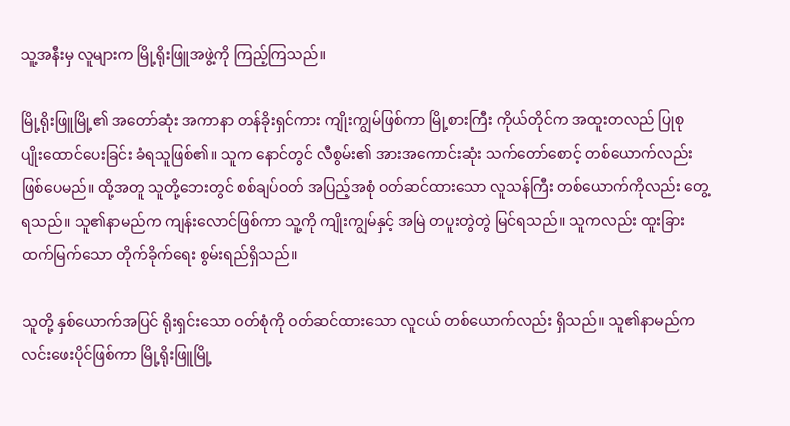သူ့အနီးမှ လူများက မြို့ရိုးဖြူအဖွဲ့ကို ကြည့်ကြသည်။

မြို့ရိုးဖြူမြို့၏ အတော်ဆုံး အကာနာ တန်ခိုးရှင်ကား ကျိုးကျွမ်ဖြစ်ကာ မြို့စားကြီး ကိုယ်တိုင်က အထူးတလည် ပြုစု ပျိုးထောင်ပေးခြင်း ခံရသူဖြစ်၏။ သူက နောင်တွင် လီစွမ်း၏ အားအကောင်းဆုံး သက်တော်စောင့် တစ်ယောက်လည်း ဖြစ်ပေမည်။ ထို့အတူ သူတို့ဘေးတွင် စစ်ချပ်ဝတ် အပြည့်အစုံ ဝတ်ဆင်ထားသော လူသန်ကြီး တစ်ယောက်ကိုလည်း တွေ့ရသည်။ သူ၏နာမည်က ကျန်းလောင်ဖြစ်ကာ သူ့ကို ကျိုးကျွမ်နှင့် အမြဲ တပူးတွဲတွဲ မြင်ရသည်။ သူကလည်း ထူးခြား ထက်မြက်သော တိုက်ခိုက်ရေး စွမ်းရည်ရှိသည်။

သူတို့ နှစ်ယောက်အပြင် ရိုးရှင်းသော ဝတ်စုံကို ဝတ်ဆင်ထားသော လူငယ် တစ်ယောက်လည်း ရှိသည်။ သူ၏နာမည်က လင်းဖေးပိုင်ဖြစ်ကာ မြို့ရိုးဖြူမြို့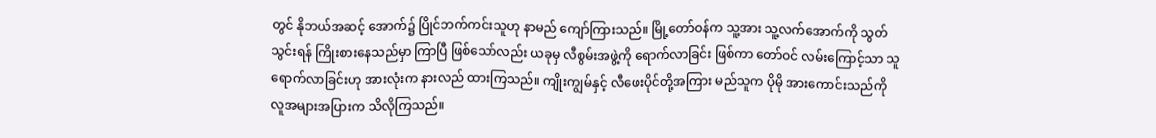တွင် နိုဘယ်အဆင့် အောက်၌ ပြိုင်ဘက်ကင်းသူဟု နာမည် ကျော်ကြားသည်။ မြို့တော်ဝန်က သူ့အား သူ့လက်အောက်ကို သွတ်သွင်းရန် ကြိုးစားနေသည်မှာ ကြာပြီ ဖြစ်သော်လည်း ယခုမှ လီစွမ်းအဖွဲ့ကို ရောက်လာခြင်း ဖြစ်ကာ တော်ဝင် လမ်းကြောင့်သာ သူ ရောက်လာခြင်းဟု အားလုံးက နားလည် ထားကြသည်။ ကျိုးကျွမ်နှင့် လီဖေးပိုင်တို့အကြား မည်သူက ပိုမို အားကောင်းသည်ကို လူအများအပြားက သိလိုကြသည်။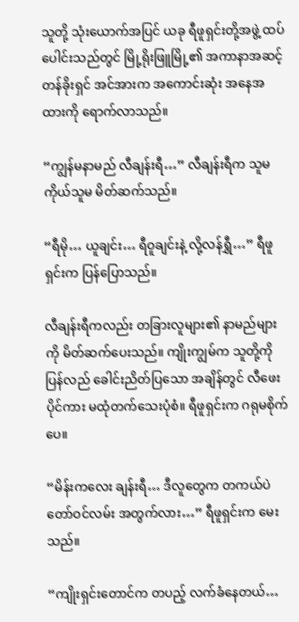သူတို့ သုံးယောက်အပြင် ယခု ရီဖူရှင်းတို့အဖွဲ့ ထပ်ပေါင်းသည်တွင် မြို့ရိုးဖြူမြို့၏ အကာနာအဆင့် တန်ခိုးရှင် အင်အားက အကောင်းဆုံး အနေအထားကို ရောက်လာသည်။

“ကျွန်မနာမည် လီချန်းရီ…” လီချန်းရီက သူမကိုယ်သူမ မိတ်ဆက်သည်။

“ရီမို… ယူချင်း… ရီဝူချင်းနဲ့ လို့လန်ရွှီ…” ရီဖူရှင်းက ပြန်ပြောသည်။

လီချန်းရီကလည်း တခြားလူများ၏ နာမည်များကို မိတ်ဆက်ပေးသည်။ ကျိုးကျွမ်က သူတို့ကို ပြန်လည် ခေါင်းညိတ်ပြသော အချိန်တွင် လီဖေးပိုင်ကား မထုံတက်သေးပုံစံ။ ရီဖူရှင်းက ဂရုမစိုက်ပေ။

“မိန်းကလေး ချန်းရီ… ဒီလူတွေက တကယ်ပဲ တော်ဝင်လမ်း အတွက်လား…” ရီဖူရှင်းက မေးသည်။

“ကျိုးရှင်းတောင်က တပည့် လက်ခံနေတယ်…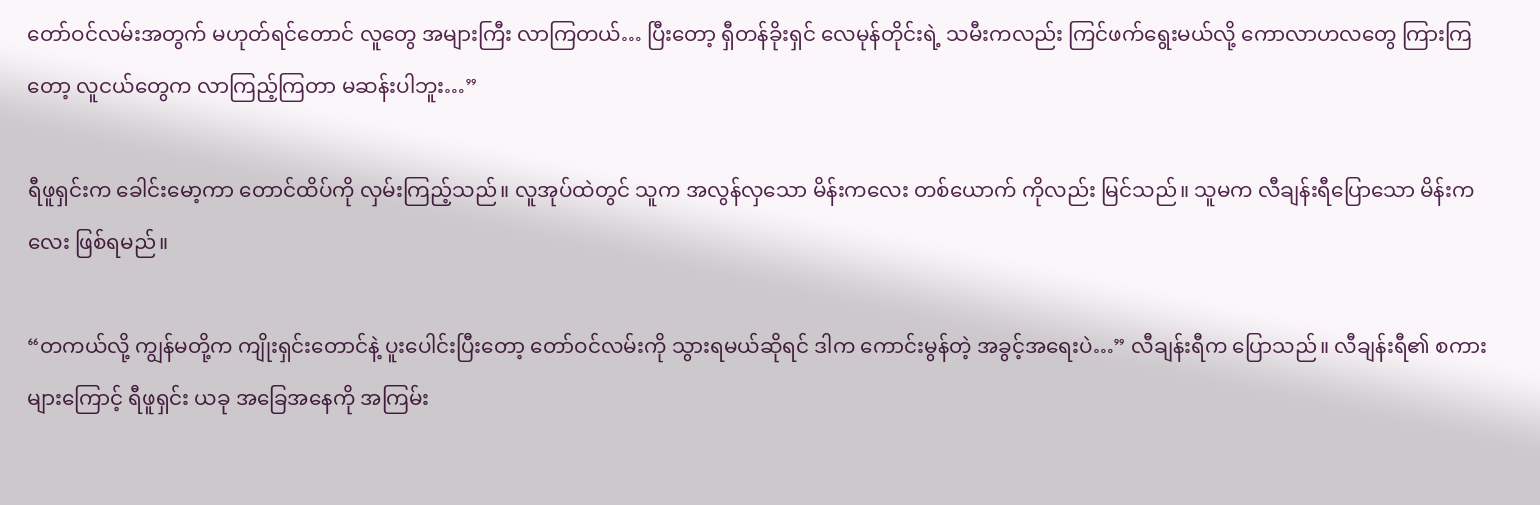တော်ဝင်လမ်းအတွက် မဟုတ်ရင်တောင် လူတွေ အများကြီး လာကြတယ်… ပြီးတော့ ရှီတန်ခိုးရှင် လေမုန်တိုင်းရဲ့ သမီးကလည်း ကြင်ဖက်ရွေးမယ်လို့ ကောလာဟလတွေ ကြားကြတော့ လူငယ်တွေက လာကြည့်ကြတာ မဆန်းပါဘူး…”

ရီဖူရှင်းက ခေါင်းမော့ကာ တောင်ထိပ်ကို လှမ်းကြည့်သည်။ လူအုပ်ထဲတွင် သူက အလွန်လှသော မိန်းကလေး တစ်ယောက် ကိုလည်း မြင်သည်။ သူမက လီချန်းရီပြောသော မိန်းကလေး ဖြစ်ရမည်။

“တကယ်လို့ ကျွန်မတို့က ကျိုးရှင်းတောင်နဲ့ ပူးပေါင်းပြီးတော့ တော်ဝင်လမ်းကို သွားရမယ်ဆိုရင် ဒါက ကောင်းမွန်တဲ့ အခွင့်အရေးပဲ…” လီချန်းရီက ပြောသည်။ လီချန်းရီ၏ စကားများကြောင့် ရီဖူရှင်း ယခု အခြေအနေကို အကြမ်း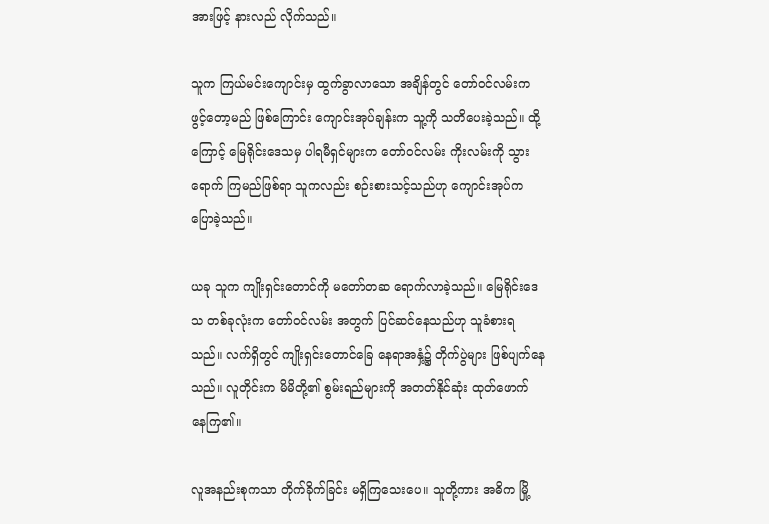အားဖြင့် နားလည် လိုက်သည်။

သူက ကြယ်မင်းကျောင်းမှ ထွက်ခွာလာသော အချိန်တွင် တော်ဝင်လမ်းက ဖွင့်တော့မည် ဖြစ်ကြောင်း ကျောင်းအုပ်ချန်းက သူ့ကို သတိပေးခဲ့သည်။ ထို့ကြောင့် မြေရိုင်းဒေသမှ ပါရမီရှင်များက တော်ဝင်လမ်း ကိုးလမ်းကို သွားရောက် ကြမည်ဖြစ်ရာ သူကလည်း စဉ်းစားသင့်သည်ဟု ကျောင်းအုပ်က ပြောခဲ့သည်။

ယခု သူက ကျိုးရှင်းတောင်ကို မတော်တဆ ရောက်လာခဲ့သည်။ မြေရိုင်းဒေသ တစ်ခုလုံးက တော်ဝင်လမ်း အတွက် ပြင်ဆင်နေသည်ဟု သူခံစားရသည်။ လက်ရှိတွင် ကျိုးရှင်းတောင်ခြေ နေရာအနှံ့၌ တိုက်ပွဲများ ဖြစ်ပျက်နေသည်။ လူတိုင်းက မိမိတို့၏ စွမ်းရည်များကို အတတ်နိုင်ဆုံး ထုတ်ဖောက် နေကြ၏။

လူအနည်းစုကသာ တိုက်ခိုက်ခြင်း မရှိကြသေးပေ။ သူတို့ကား အဓိက မြို့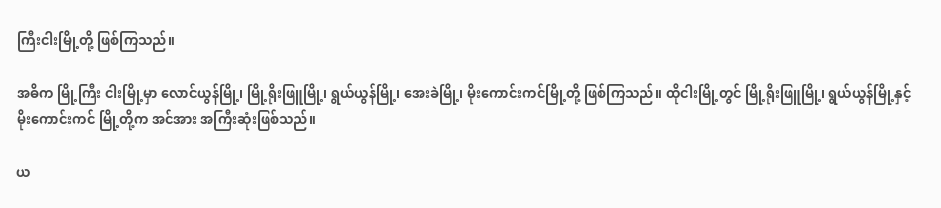ကြီးငါးမြို့တို့ ဖြစ်ကြသည်။

အဓိက မြို့ကြီး ငါးမြို့မှာ လောင်ယွန်မြို့၊ မြို့ရိုးဖြူမြို့၊ ရွယ်ယွန်မြို့၊ အေးခဲမြို့၊ မိုးကောင်းကင်မြို့တို့ ဖြစ်ကြသည်။ ထိုငါးမြို့တွင် မြို့ရိုးဖြူမြို့၊ ရွယ်ယွန်မြို့နှင့် မိုးကောင်းကင် မြို့တို့က အင်အား အကြီးဆုံးဖြစ်သည်။

ယ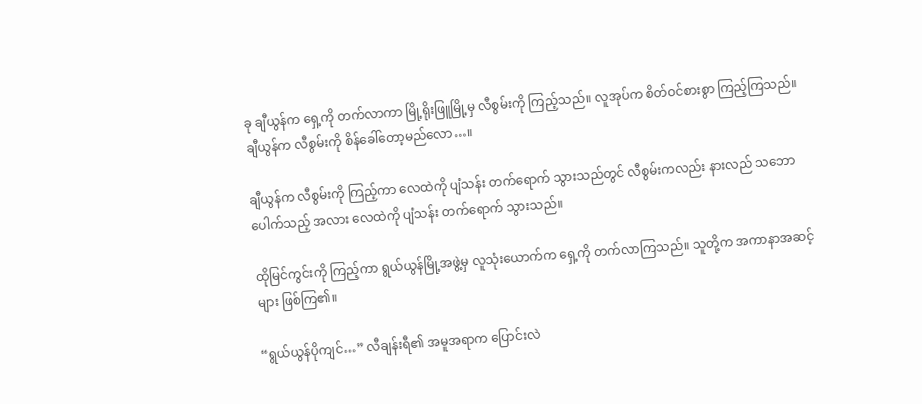ခု ချီယွန်က ရှေ့ကို တက်လာကာ မြို့ရိုးဖြူမြို့မှ လီစွမ်းကို ကြည့်သည်။ လူအုပ်က စိတ်ဝင်စားစွာ ကြည့်ကြသည်။ ချီယွန်က လီစွမ်းကို စိန်ခေါ်တော့မည်လော…။

ချီယွန်က လီစွမ်းကို ကြည့်ကာ လေထဲကို ပျံသန်း တက်ရောက် သွားသည်တွင် လီစွမ်းကလည်း နားလည် သဘောပေါက်သည့် အလား လေထဲကို ပျံသန်း တက်ရောက် သွားသည်။

ထိုမြင်ကွင်းကို ကြည့်ကာ ရွယ်ယွန်မြို့အဖွဲ့မှ လူသုံးယောက်က ရှေ့ကို တက်လာကြသည်။ သူတို့က အကာနာအဆင့်များ ဖြစ်ကြ၏။

“ရွယ်ယွန်ပိုကျင်…” လီချန်းရီ၏ အမူအရာက ပြောင်းလဲ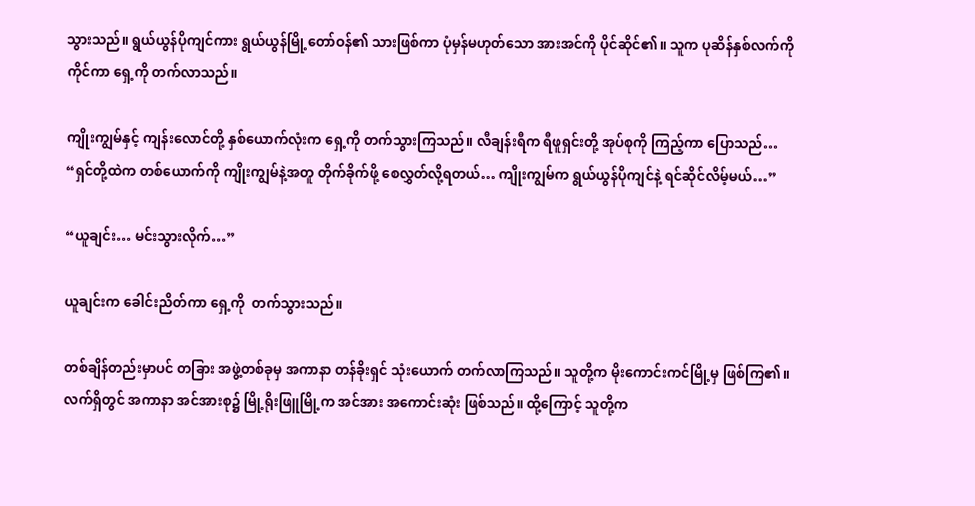သွားသည်။ ရွယ်ယွန်ပိုကျင်ကား ရွယ်ယွန်မြို့တော်ဝန်၏ သားဖြစ်ကာ ပုံမှန်မဟုတ်သော အားအင်ကို ပိုင်ဆိုင်၏။ သူက ပုဆိန်နှစ်လက်ကို ကိုင်ကာ ရှေ့ကို တက်လာသည်။

ကျိုးကျွမ်နှင့် ကျန်းလောင်တို့ နှစ်ယောက်လုံးက ရှေ့ကို တက်သွားကြသည်။ လီချန်းရီက ရီဖူရှင်းတို့ အုပ်စုကို ကြည့်ကာ ပြောသည်… “ရှင်တို့ထဲက တစ်ယောက်ကို ကျိုးကျွမ်နဲ့အတူ တိုက်ခိုက်ဖို့ စေလွှတ်လို့ရတယ်… ကျိုးကျွမ်က ရွယ်ယွန်ပိုကျင်နဲ့ ရင်ဆိုင်လိမ့်မယ်…”

“ယူချင်း… မင်းသွားလိုက်…”

ယူချင်းက ခေါင်းညိတ်ကာ ရှေ့ကို  တက်သွားသည်။

တစ်ချိန်တည်းမှာပင် တခြား အဖွဲ့တစ်ခုမှ အကာနာ တန်ခိုးရှင် သုံးယောက် တက်လာကြသည်။ သူတို့က မိုးကောင်းကင်မြို့မှ ဖြစ်ကြ၏။ လက်ရှိတွင် အကာနာ အင်အားစု၌ မြို့ရိုးဖြူမြို့က အင်အား အကောင်းဆုံး ဖြစ်သည်။ ထို့ကြောင့် သူတို့က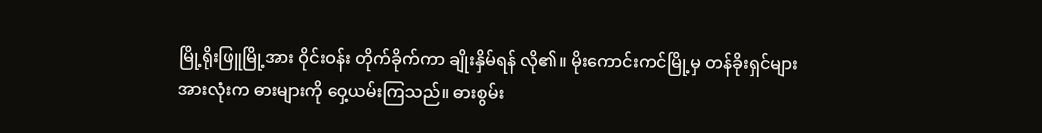မြို့ရိုးဖြူမြို့အား ဝိုင်းဝန်း တိုက်ခိုက်ကာ ချိုးနှိမ်ရန် လို၏။ မိုးကောင်းကင်မြို့မှ တန်ခိုးရှင်များ အားလုံးက ဓားများကို ဝှေ့ယမ်းကြသည်။ ဓားစွမ်း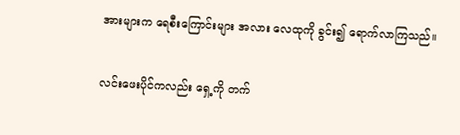အားများက ရေစီးကြောင်းများ အလား လေထုကို ခွင်း၍ ရောက်လာကြသည်။

လင်းဖေးပိုင်ကလည်း ရှေ့ကို တက်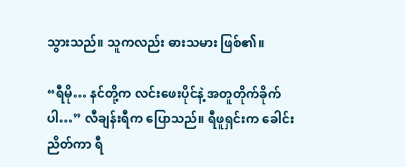သွားသည်။ သူကလည်း ဓားသမား ဖြစ်၏။

“ရီမို… နင်တို့က လင်းဖေးပိုင်နဲ့ အတူတိုက်ခိုက်ပါ…” လီချန်းရီက ပြောသည်။ ရီဖူရှင်းက ခေါင်းညိတ်ကာ ရီ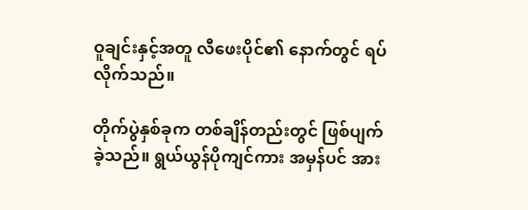ဝူချင်းနှင့်အတူ လီဖေးပိုင်၏ နောက်တွင် ရပ်လိုက်သည်။

တိုက်ပွဲနှစ်ခုက တစ်ချိန်တည်းတွင် ဖြစ်ပျက်ခဲ့သည်။ ရွယ်ယွန်ပိုကျင်ကား အမှန်ပင် အား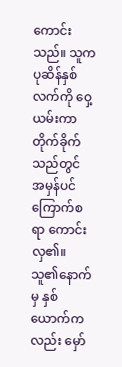ကောင်းသည်။ သူက ပုဆိန်နှစ်လက်ကို ဝှေ့ယမ်းကာ တိုက်ခိုက်သည်တွင် အမှန်ပင် ကြောက်စရာ ကောင်းလှ၏။ သူ၏နောက်မှ နှစ်ယောက်ကလည်း မှော်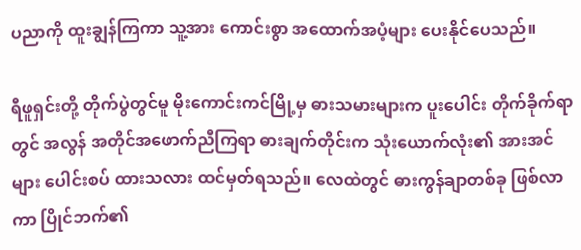ပညာကို ထူးချွန်ကြကာ သူ့အား ကောင်းစွာ အထောက်အပံ့များ ပေးနိုင်ပေသည်။

ရီဖူရှင်းတို့ တိုက်ပွဲတွင်မူ မိုးကောင်းကင်မြို့မှ ဓားသမားများက ပူးပေါင်း တိုက်ခိုက်ရာတွင် အလွန် အတိုင်အဖောက်ညီကြရာ ဓားချက်တိုင်းက သုံးယောက်လုံး၏ အားအင်များ ပေါင်းစပ် ထားသလား ထင်မှတ်ရသည်။ လေထဲတွင် ဓားကွန်ချာတစ်ခု ဖြစ်လာကာ ပြိုင်ဘက်၏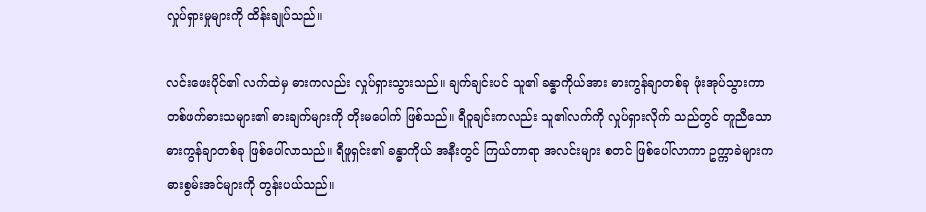လှုပ်ရှားမှုများကို ထိန်းချုပ်သည်။

လင်းဖေးပိုင်၏ လက်ထဲမှ ဓားကလည်း လှုပ်ရှားသွားသည်။ ချက်ချင်းပင် သူ၏ ခန္ဓာကိုယ်အား ဓားကွန်ချာတစ်ခု ဖုံးအုပ်သွားကာ တစ်ဖက်ဓားသများ၏ ဓားချက်များကို တိုးမပေါက် ဖြစ်သည်။ ရီဝူချင်းကလည်း သူ၏လက်ကို လှုပ်ရှားလိုက် သည်တွင် တူညီသော ဓားကွန်ချာတစ်ခု ဖြစ်ပေါ်လာသည်။ ရီဖူရှင်း၏ ခန္ဓာကိုယ် အနီးတွင် ကြယ်တာရာ အလင်းများ စတင် ဖြစ်ပေါ်လာကာ ဥက္ကာခဲများက ဓားစွမ်းအင်များကို တွန်းပယ်သည်။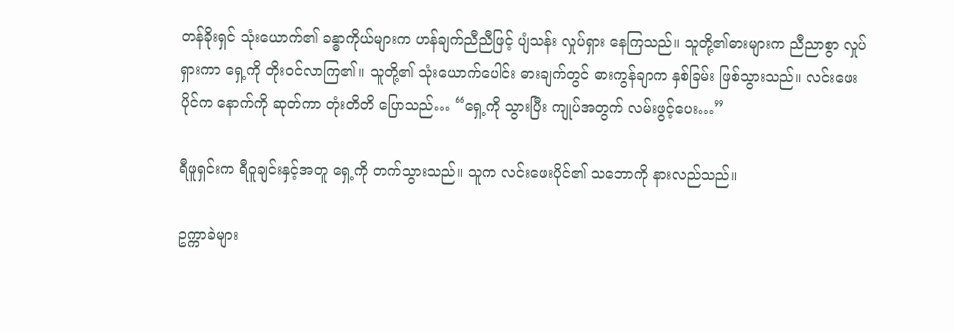တန်ခိုးရှင် သုံးယောက်၏ ခန္ဓာကိုယ်များက ဟန်ချက်ညီညီဖြင့် ပျံသန်း လှုပ်ရှား နေကြသည်။ သူတို့၏ဓားများက ညီညာစွာ လှုပ်ရှားကာ ရှေ့ကို တိုးဝင်လာကြ၏။ သူတို့၏ သုံးယောက်ပေါင်း ဓားချက်တွင် ဓားကွန်ချာက နှစ်ခြမ်း ဖြစ်သွားသည်။ လင်းဖေးပိုင်က နောက်ကို ဆုတ်ကာ တုံးတိတိ ပြောသည်… “ရှေ့ကို သွားပြီး ကျုပ်အတွက် လမ်းဖွင့်ပေး…”

ရီဖူရှင်းက ရီဝူချင်းနှင့်အတူ ရှေ့ကို တက်သွားသည်။ သူက လင်းဖေးပိုင်၏ သဘောကို နားလည်သည်။

ဥက္ကာခဲများ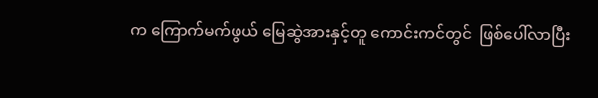က ကြောက်မက်ဖွယ် မြေဆွဲအားနှင့်တူ ကောင်းကင်တွင်  ဖြစ်ပေါ်လာပြီး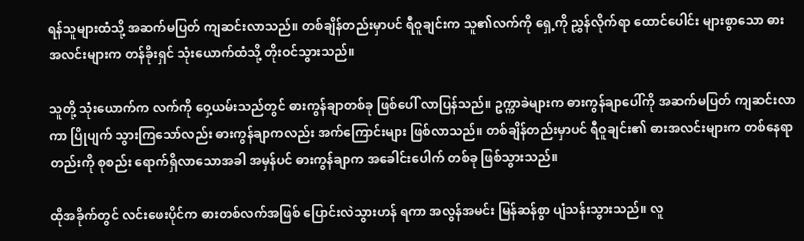ရန်သူများထံသို့ အဆက်မပြတ် ကျဆင်းလာသည်။ တစ်ချိန်တည်းမှာပင် ရီဝူချင်းက သူ၏လက်ကို ရှေ့ကို ညွှန်လိုက်ရာ ထောင်ပေါင်း များစွာသော ဓားအလင်းများက တန်ခိုးရှင် သုံးယောက်ထံသို့ တိုးဝင်သွားသည်။

သူတို့ သုံးယောက်က လက်ကို ဝှေ့ယမ်းသည်တွင် ဓားကွန်ချာတစ်ခု ဖြစ်ပေါ် လာပြန်သည်။ ဥက္ကာခဲများက ဓားကွန်ချာပေါ်ကို အဆက်မပြတ် ကျဆင်းလာကာ ပြိုပျက် သွားကြသော်လည်း ဓားကွန်ချာကလည်း အက်ကြောင်းများ ဖြစ်လာသည်။ တစ်ချိန်တည်းမှာပင် ရီဝူချင်း၏ ဓားအလင်းများက တစ်နေရာတည်းကို စုစည်း ရောက်ရှိလာသောအခါ အမှန်ပင် ဓားကွန်ချာက အခေါင်းပေါက် တစ်ခု ဖြစ်သွားသည်။

ထိုအခိုက်တွင် လင်းဖေးပိုင်က ဓားတစ်လက်အဖြစ် ပြောင်းလဲသွားဟန် ရကာ အလွန်အမင်း မြန်ဆန်စွာ ပျံသန်းသွားသည်။ လူ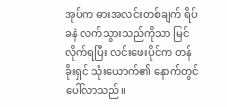အုပ်က ဓားအလင်းတစ်ချက် ရိပ်ခနဲ လက်သွားသည်ကိုသာ မြင်လိုက်ရပြီး လင်းဖေးပိုင်က တန်ခိုးရှင် သုံးယောက်၏ နောက်တွင် ပေါ်လာသည်။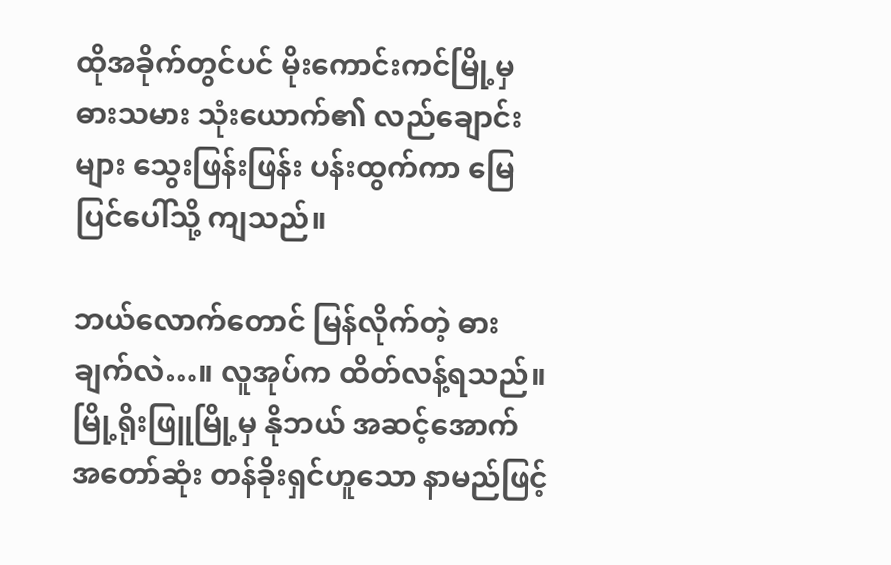ထိုအခိုက်တွင်ပင် မိုးကောင်းကင်မြို့မှ ဓားသမား သုံးယောက်၏ လည်ချောင်းများ သွေးဖြန်းဖြန်း ပန်းထွက်ကာ မြေပြင်ပေါ်သို့ ကျသည်။

ဘယ်လောက်တောင် မြန်လိုက်တဲ့ ဓားချက်လဲ…။ လူအုပ်က ထိတ်လန့်ရသည်။ မြို့ရိုးဖြူမြို့မှ နိုဘယ် အဆင့်အောက် အတော်ဆုံး တန်ခိုးရှင်ဟူသော နာမည်ဖြင့်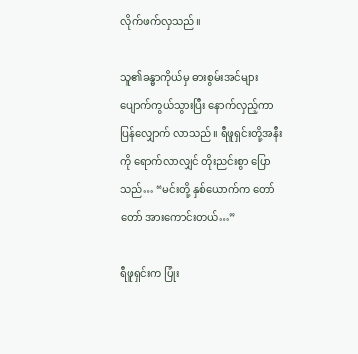လိုက်ဖက်လှသည်။

သူ၏ခန္ဓာကိုယ်မှ ဓားစွမ်းအင်များ ပျောက်ကွယ်သွားပြီး နောက်လှည့်ကာ ပြန်လျှောက် လာသည်။ ရီဖူရှင်းတို့အနီးကို ရောက်လာလျှင် တိုးညင်းစွာ ပြောသည်… “မင်းတို့ နှစ်ယောက်က တော်တော် အားကောင်းတယ်…”

ရီဖူရှင်းက ပြုံး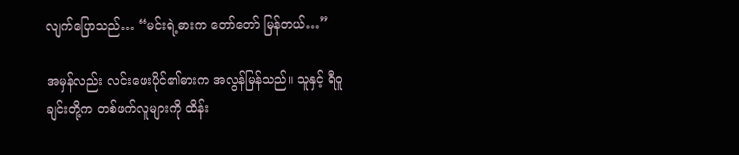လျက်ပြောသည်… “မင်းရဲ့ဓားက တော်တော် မြန်တယ်…”

အမှန်လည်း လင်းဖေးပိုင်၏ဓားက အလွန်မြန်သည်။ သူနှင့် ရီဝူချင်းတို့က တစ်ဖက်လူများကို ထိန်း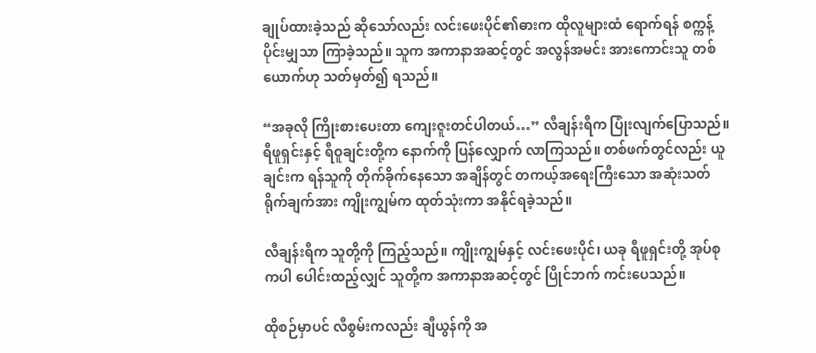ချုပ်ထားခဲ့သည် ဆိုသော်လည်း လင်းဖေးပိုင်၏ဓားက ထိုလူများထံ ရောက်ရန် စက္ကန့်ပိုင်းမျှသာ ကြာခဲ့သည်။ သူက အကာနာအဆင့်တွင် အလွန်အမင်း အားကောင်းသူ တစ်ယောက်ဟု သတ်မှတ်၍ ရသည်။

“အခုလို ကြိုးစားပေးတာ ကျေးဇူးတင်ပါတယ်…” လီချန်းရီက ပြုံးလျက်ပြောသည်။ ရီဖူရှင်းနှင့် ရီဝူချင်းတို့က နောက်ကို ပြန်လျှောက် လာကြသည်။ တစ်ဖက်တွင်လည်း ယူချင်းက ရန်သူကို တိုက်ခိုက်နေသော အချိန်တွင် တကယ့်အရေးကြီးသော အဆုံးသတ် ရိုက်ချက်အား ကျိုးကျွမ်က ထုတ်သုံးကာ အနိုင်ရခဲ့သည်။

လီချန်းရီက သူတို့ကို ကြည့်သည်။ ကျိုးကျွမ်နှင့် လင်းဖေးပိုင်၊ ယခု ရီဖူရှင်းတို့ အုပ်စုကပါ ပေါင်းထည့်လျှင် သူတို့က အကာနာအဆင့်တွင် ပြိုင်ဘက် ကင်းပေသည်။

ထိုစဉ်မှာပင် လီစွမ်းကလည်း ချီယွန်ကို အ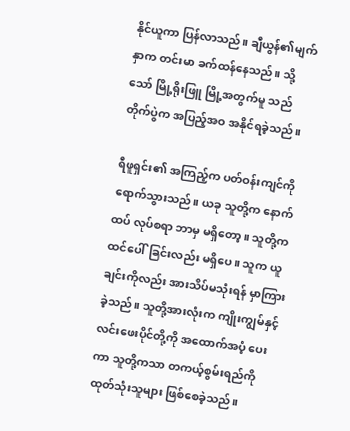နိုင်ယူကာ ပြန်လာသည်။ ချီယွန်၏မျက်နှာက တင်းမာ ခက်ထန်နေသည်။ သို့သော် မြို့ရိုးဖြူ မြို့အတွက်မူ သည်တိုက်ပွဲက အပြည့်အဝ အနိုင်ရခဲ့သည်။

ရီဖူရှင်း၏ အကြည့်က ပတ်ဝန်းကျင်ကို ရောက်သွားသည်။ ယခု သူတို့က နောက်ထပ် လုပ်စရာ ဘာမှ မရှိတော့။ သူတို့က ထင်ပေါ်ခြင်းလည်း မရှိပေ။ သူက ယူချင်းကိုလည်း အားသိပ်မသုံးရန် မှာကြားခဲ့သည်။ သူတို့အားလုံးက ကျိုးကျွမ်နှင့် လင်းဖေးပိုင်တို့ကို အထောက်အပံ့ ပေးကာ သူတို့ကသာ တကယ့်စွမ်းရည်ကို ထုတ်သုံးသူများ ဖြစ်စေခဲ့သည်။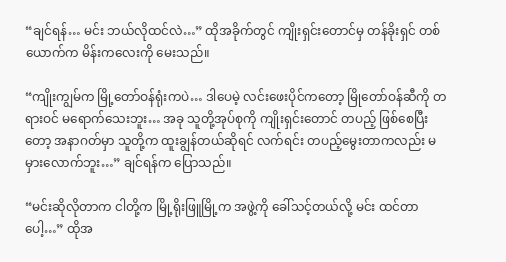“ချင်ရန်… မင်း ဘယ်လိုထင်လဲ…” ထိုအခိုက်တွင် ကျိုးရှင်းတောင်မှ တန်ခိုးရှင် တစ်ယောက်က မိန်းကလေးကို မေးသည်။

“ကျိုးကျွမ်က မြို့တော်ဝန်ရုံးကပဲ… ဒါပေမဲ့ လင်းဖေးပိုင်ကတော့ မြိုတော်ဝန်ဆီကို တရားဝင် မရောက်သေးဘူး… အခု သူတို့အုပ်စုကို ကျိုးရှင်းတောင် တပည့် ဖြစ်စေပြီးတော့ အနာဂတ်မှာ သူတို့က ထူးချွန်တယ်ဆိုရင် လက်ရင်း တပည့်မွေးတာကလည်း မမှားလောက်ဘူး…” ချင်ရန်က ပြောသည်။

“မင်းဆိုလိုတာက ငါတို့က မြို့ရိုးဖြူမြို့က အဖွဲ့ကို ခေါ်သင့်တယ်လို့ မင်း ထင်တာပေါ့…” ထိုအ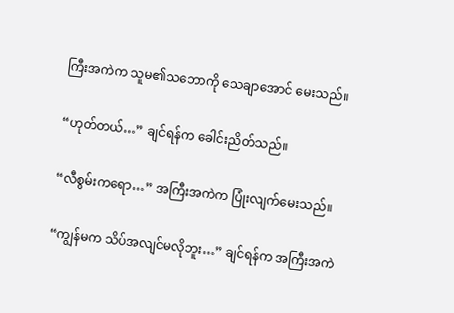ကြီးအကဲက သူမ၏သဘောကို သေချာအောင် မေးသည်။

“ဟုတ်တယ်…” ချင်ရန်က ခေါင်းညိတ်သည်။

“လီစွမ်းကရော…” အကြီးအကဲက ပြုံးလျက်မေးသည်။

“ကျွန်မက သိပ်အလျင်မလိုဘူး…” ချင်ရန်က အကြီးအကဲ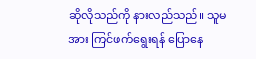ဆိုလိုသည်ကို နားလည်သည်။ သူမအား ကြင်ဖက်ရွေးရန် ပြောနေ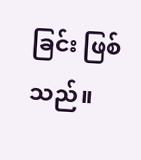ခြင်း ဖြစ်သည်။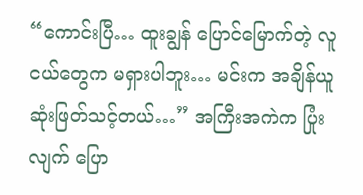“ကောင်းပြီ… ထူးချွန် ပြောင်မြောက်တဲ့ လူငယ်တွေက မရှားပါဘူး… မင်းက အချိန်ယူ ဆုံးဖြတ်သင့်တယ်…” အကြီးအကဲက ပြုံးလျက် ပြော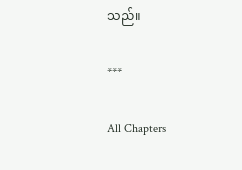သည်။

***

All Chapters